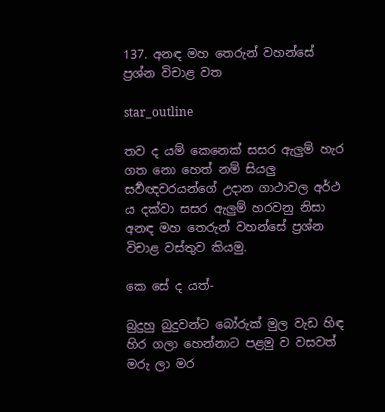137. අනඳ මහ තෙරුන් වහන්සේ ප්‍රශ්න විචාළ වත

star_outline

තව ද යම් කෙනෙක් සසර ඇලුම් හැර ගත නො හෙත් නම් සියලු සර්‍වඥවරයන්ගේ උදාන ගාථාවල අර්ථ ය දක්වා සසර ඇලුම් හරවනු නිසා අනඳ මහ තෙරුන් වහන්සේ ප්‍රශ්න විචාළ වස්තුව කියමු.

කෙ සේ ද යත්-

බුදුහු බුදුවන්ට බෝරුක් මුල වැඩ හිඳ හිර ගලා හෙන්නාට පළමු ව වසවත් මරු ලා මර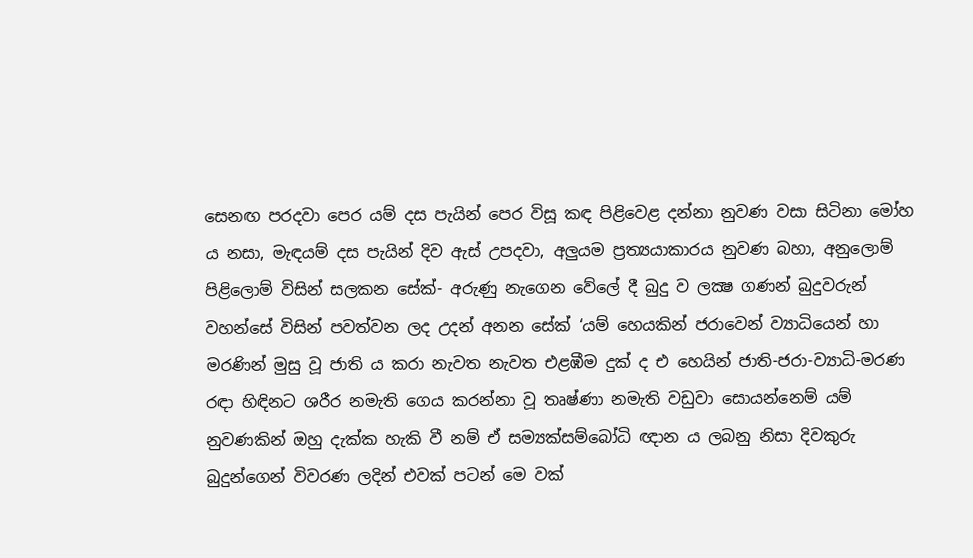සෙනඟ පරදවා පෙර යම් දස පැයින් පෙර විසූ කඳ පිළිවෙළ දන්නා නුවණ වසා සිටිනා මෝහ ය නසා, මැඳයම් දස පැයින් දිව ඇස් උපදවා, අලුයම ප්‍රත්‍යයාකාරය නුවණ බහා, අනුලොම් පිළිලොම් විසින් සලකන සේක්- අරුණු නැගෙන වේලේ දී බුදු ව ලක්‍ෂ ගණන් බුදුවරුන් වහන්සේ විසින් පවත්වන ලද උදන් අනන සේක් ‘යම් හෙයකින් ජරාවෙන් ව්‍යාධියෙන් හා මරණින් මුසු වූ ජාති ය කරා නැවත නැවත එළඹීම දුක් ද එ හෙයින් ජාති-ජරා-ව්‍යාධි-මරණ රඳා හිඳිනට ශරීර නමැති ගෙය කරන්නා වූ තෘෂ්ණා නමැති වඩුවා සොයන්නෙම් යම් නුවණකින් ඔහු දැක්ක හැකි වී නම් ඒ සම්‍යක්සම්බෝධි ඥාන ය ලබනු නිසා දිවකුරු බුදුන්ගෙන් විවරණ ලදින් එවක් පටන් මෙ වක්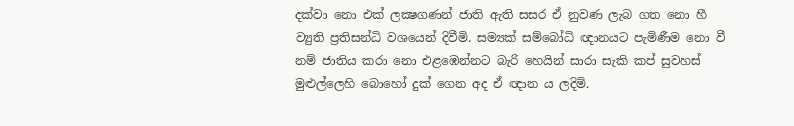දක්වා නො එක් ලක්‍ෂගණන් ජාති ඇති සසර ඒ නුවණ ලැබ ගත නො හී ව්‍යුති ප්‍රතිසන්ධි වශයෙන් දිවීමි. සම්‍යක් සම්බෝධි ඥානයට පැමිණීම නො වී නම් ජාතිය කරා නො එළඹෙන්නට බැරි හෙයින් සාරා සැකි කප් සුවහස් මුළුල්ලෙහි බොහෝ දුක් ගෙන අද ඒ ඥාන ය ලදිමි.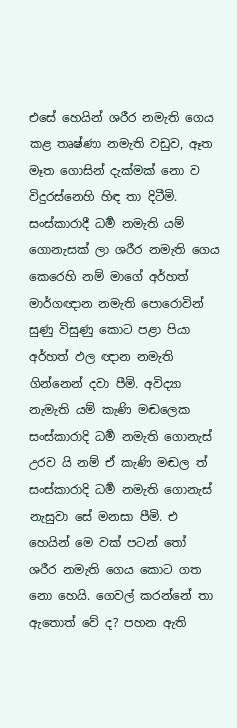එසේ හෙයින් ශරීර නමැති ගෙය කළ තෘෂ්ණා නමැති වඩුව, ඈත මෑත ගොසින් දැක්මක් නො ව විදුරස්නෙහි හිඳ තා දිටීමි. සංස්කාරාදී ධර්‍ම නමැති යම් ගොනැසක් ලා ශරීර නමැති ගෙය කෙරෙහි නම් මාගේ අර්හත් මාර්ගඥාන නමැති පොරොවින් සුණු විසුණු කොට පළා පියා අර්හත් ඵල ඥාන නමැති ගින්නෙන් දවා පීමි. අවිද්‍යා නැමැති යම් කැණි මඬලෙක සංස්කාරාදි ධර්‍ම නමැති ගොනැස් උරව යි නම් ඒ කැණි මඬල ත් සංස්කාරාදි ධර්‍ම නමැති ගොනැස් නැසුවා සේ මනසා පීමි. එ හෙයින් මෙ වක් පටන් තෝ ශරීර නමැති ගෙය කොට ගත නො හෙයි. ගෙවල් කරන්නේ තා ඇතොත් වේ ද? පහන ඇති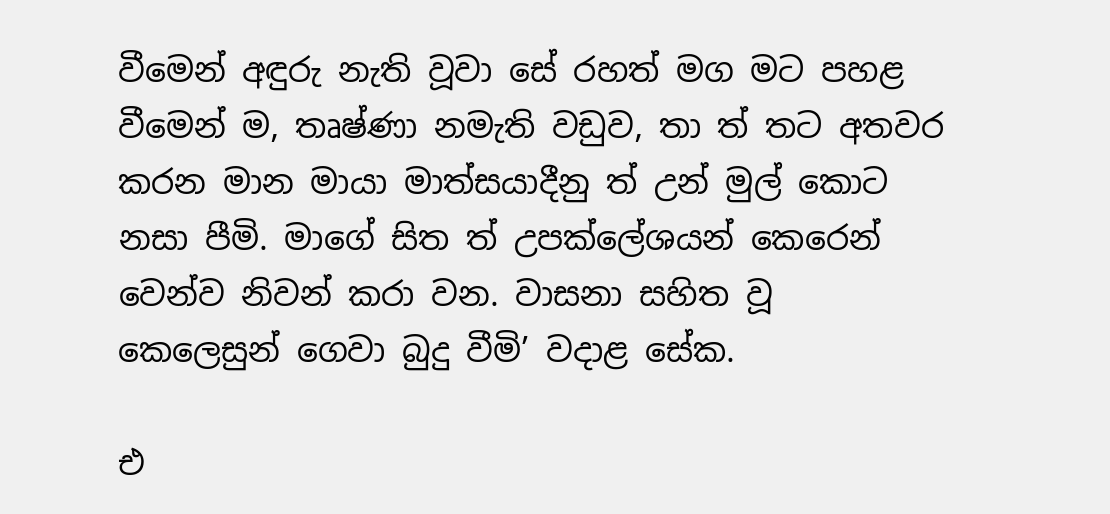වීමෙන් අඳුරු නැති වූවා සේ රහත් මග මට පහළ වීමෙන් ම, තෘෂ්ණා නමැති වඩුව, තා ත් තට අතවර කරන මාන මායා මාත්සයාදීනු ත් උන් මුල් කොට නසා පීමි. මාගේ සිත ත් උපක්ලේශයන් කෙරෙන් වෙන්ව නිවන් කරා වන. වාසනා සහිත වූ කෙලෙසුන් ගෙවා බුදු වීමි’ වදාළ සේක.

එ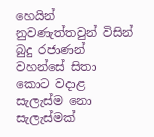හෙයින් නුවණැත්තවුන් විසින් බුදු රජාණන් වහන්සේ සිතා කොට වදාළ සැලැස්ම නො සැලැස්මක්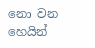නො වන හෙයින්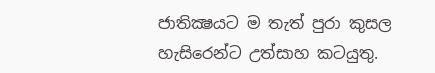ජාතික්‍ෂයට ම තැත් පුරා කුසල හැසිරෙන්ට උත්සාහ කටයුතු.